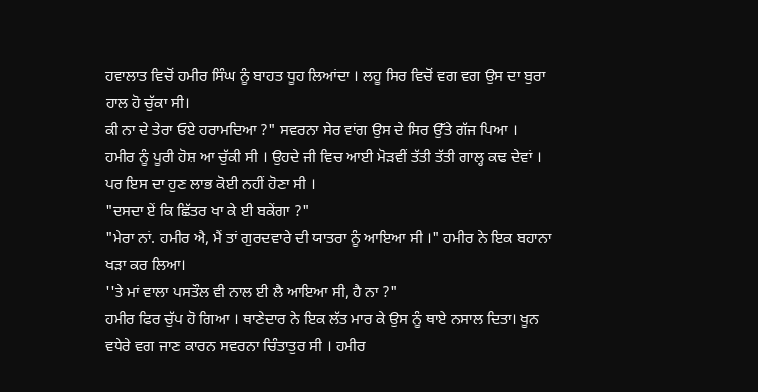ਹਵਾਲਾਤ ਵਿਚੋਂ ਹਮੀਰ ਸਿੰਘ ਨੂੰ ਬਾਹਤ ਧੂਹ ਲਿਆਂਦਾ । ਲਹੂ ਸਿਰ ਵਿਚੋਂ ਵਗ ਵਗ ਉਸ ਦਾ ਬੁਰਾ ਹਾਲ ਹੋ ਚੁੱਕਾ ਸੀ।
ਕੀ ਨਾ ਦੇ ਤੇਰਾ ਓਏ ਹਰਾਮਦਿਆ ?" ਸਵਰਨਾ ਸੇਰ ਵਾਂਗ ਉਸ ਦੇ ਸਿਰ ਉੱਤੇ ਗੱਜ ਪਿਆ ।
ਹਮੀਰ ਨੂੰ ਪੂਰੀ ਹੋਸ਼ ਆ ਚੁੱਕੀ ਸੀ । ਉਹਦੇ ਜੀ ਵਿਚ ਆਈ ਮੋੜਵੀਂ ਤੱਤੀ ਤੱਤੀ ਗਾਲ੍ਹ ਕਢ ਦੇਵਾਂ । ਪਰ ਇਸ ਦਾ ਹੁਣ ਲਾਭ ਕੋਈ ਨਹੀਂ ਹੋਣਾ ਸੀ ।
"ਦਸਦਾ ਏਂ ਕਿ ਛਿੱਤਰ ਖਾ ਕੇ ਈ ਬਕੇਂਗਾ ?"
"ਮੇਰਾ ਨਾਂ. ਹਮੀਰ ਐ, ਮੈਂ ਤਾਂ ਗੁਰਦਵਾਰੇ ਦੀ ਯਾਤਰਾ ਨੂੰ ਆਇਆ ਸੀ ।" ਹਮੀਰ ਨੇ ਇਕ ਬਹਾਨਾ ਖੜਾ ਕਰ ਲਿਆ।
''ਤੇ ਮਾਂ ਵਾਲਾ ਪਸਤੌਲ ਵੀ ਨਾਲ ਈ ਲੈ ਆਇਆ ਸੀ, ਹੈ ਨਾ ?"
ਹਮੀਰ ਫਿਰ ਚੁੱਪ ਹੋ ਗਿਆ । ਥਾਣੇਦਾਰ ਨੇ ਇਕ ਲੱਤ ਮਾਰ ਕੇ ਉਸ ਨੂੰ ਥਾਏ ਨਸਾਲ ਦਿਤਾ। ਖੂਨ ਵਧੇਰੇ ਵਗ ਜਾਣ ਕਾਰਨ ਸਵਰਨਾ ਚਿੰਤਾਤੁਰ ਸੀ । ਹਮੀਰ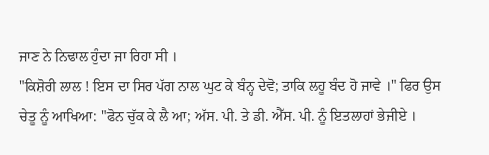ਜਾਣ ਨੇ ਨਿਢਾਲ ਹੁੰਦਾ ਜਾ ਰਿਹਾ ਸੀ ।
"ਕਿਸ਼ੋਰੀ ਲਾਲ ! ਇਸ ਦਾ ਸਿਰ ਪੱਗ ਨਾਲ ਘੁਟ ਕੇ ਬੰਨ੍ਹ ਦੇਵੋ; ਤਾਕਿ ਲਹੂ ਬੰਦ ਹੋ ਜਾਵੇ ।" ਫਿਰ ਉਸ ਚੇਤੂ ਨੂੰ ਆਖਿਆ: "ਫੋਨ ਚੁੱਕ ਕੇ ਲੈ ਆ; ਅੱਸ. ਪੀ. ਤੇ ਡੀ. ਐੱਸ. ਪੀ. ਨੂੰ ਇਤਲਾਹਾਂ ਭੇਜੀਏ ।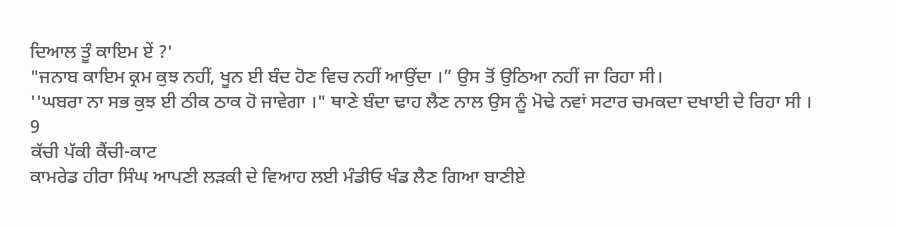ਦਿਆਲ ਤੂੰ ਕਾਇਮ ਏਂ ?'
"ਜਨਾਬ ਕਾਇਮ ਕ੍ਰਮ ਕੁਝ ਨਹੀਂ, ਖੂਨ ਈ ਬੰਦ ਹੋਣ ਵਿਚ ਨਹੀਂ ਆਉਂਦਾ ।” ਉਸ ਤੋਂ ਉਠਿਆ ਨਹੀਂ ਜਾ ਰਿਹਾ ਸੀ।
''ਘਬਰਾ ਨਾ ਸਭ ਕੁਝ ਈ ਠੀਕ ਠਾਕ ਹੋ ਜਾਵੇਗਾ ।" ਥਾਣੇ ਬੰਦਾ ਢਾਹ ਲੈਣ ਨਾਲ ਉਸ ਨੂੰ ਮੋਢੇ ਨਵਾਂ ਸਟਾਰ ਚਮਕਦਾ ਦਖਾਈ ਦੇ ਰਿਹਾ ਸੀ ।
9
ਕੱਚੀ ਪੱਕੀ ਕੈਂਚੀ-ਕਾਟ
ਕਾਮਰੇਡ ਹੀਰਾ ਸਿੰਘ ਆਪਣੀ ਲੜਕੀ ਦੇ ਵਿਆਹ ਲਈ ਮੰਡੀਓ ਖੰਡ ਲੈਣ ਗਿਆ ਬਾਣੀਏ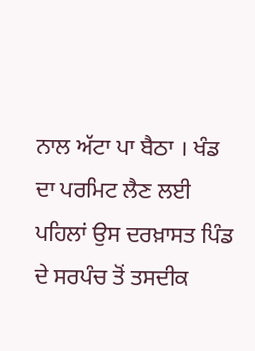ਨਾਲ ਅੱਟਾ ਪਾ ਬੈਠਾ । ਖੰਡ ਦਾ ਪਰਮਿਟ ਲੈਣ ਲਈ ਪਹਿਲਾਂ ਉਸ ਦਰਖ਼ਾਸਤ ਪਿੰਡ ਦੇ ਸਰਪੰਚ ਤੋਂ ਤਸਦੀਕ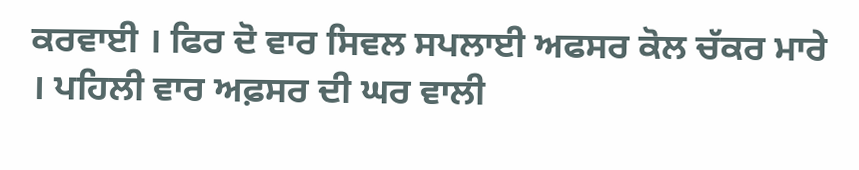ਕਰਵਾਈ । ਫਿਰ ਦੋ ਵਾਰ ਸਿਵਲ ਸਪਲਾਈ ਅਫਸਰ ਕੋਲ ਚੱਕਰ ਮਾਰੇ । ਪਹਿਲੀ ਵਾਰ ਅਫ਼ਸਰ ਦੀ ਘਰ ਵਾਲੀ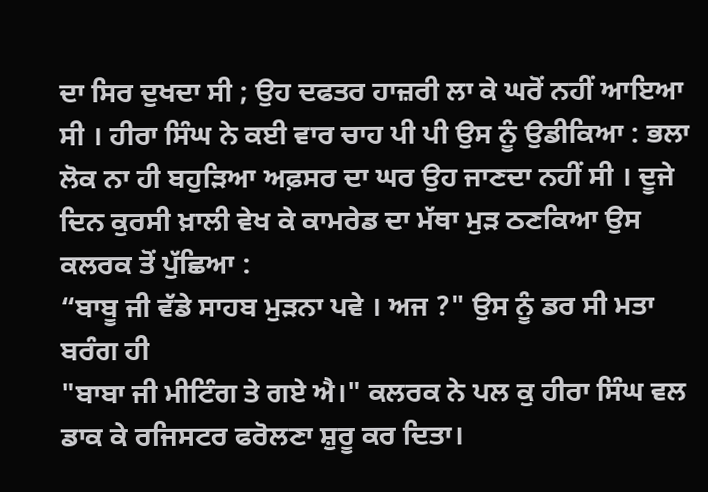ਦਾ ਸਿਰ ਦੁਖਦਾ ਸੀ ; ਉਹ ਦਫਤਰ ਹਾਜ਼ਰੀ ਲਾ ਕੇ ਘਰੋਂ ਨਹੀਂ ਆਇਆ ਸੀ । ਹੀਰਾ ਸਿੰਘ ਨੇ ਕਈ ਵਾਰ ਚਾਹ ਪੀ ਪੀ ਉਸ ਨੂੰ ਉਡੀਕਿਆ : ਭਲਾ ਲੋਕ ਨਾ ਹੀ ਬਹੁੜਿਆ ਅਫ਼ਸਰ ਦਾ ਘਰ ਉਹ ਜਾਣਦਾ ਨਹੀਂ ਸੀ । ਦੂਜੇ ਦਿਨ ਕੁਰਸੀ ਖ਼ਾਲੀ ਵੇਖ ਕੇ ਕਾਮਰੇਡ ਦਾ ਮੱਥਾ ਮੁੜ ਠਣਕਿਆ ਉਸ ਕਲਰਕ ਤੋਂ ਪੁੱਛਿਆ :
“ਬਾਬੂ ਜੀ ਵੱਡੇ ਸਾਹਬ ਮੁੜਨਾ ਪਵੇ । ਅਜ ?" ਉਸ ਨੂੰ ਡਰ ਸੀ ਮਤਾ ਬਰੰਗ ਹੀ
"ਬਾਬਾ ਜੀ ਮੀਟਿੰਗ ਤੇ ਗਏ ਐ।" ਕਲਰਕ ਨੇ ਪਲ ਕੁ ਹੀਰਾ ਸਿੰਘ ਵਲ ਡਾਕ ਕੇ ਰਜਿਸਟਰ ਫਰੋਲਣਾ ਸ਼ੁਰੂ ਕਰ ਦਿਤਾ।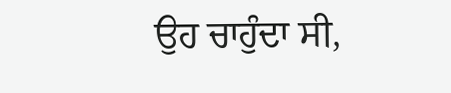ਉਹ ਚਾਹੁੰਦਾ ਸੀ,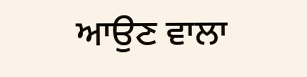ਆਉਣ ਵਾਲਾ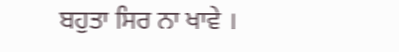ਬਹੁਤਾ ਸਿਰ ਨਾ ਖਾਵੇ ।